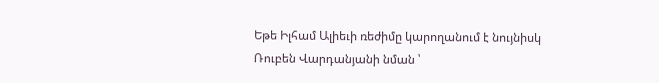Եթե Իլհամ Ալիեւի ռեժիմը կարողանում է նույնիսկ Ռուբեն Վարդանյանի նման ՝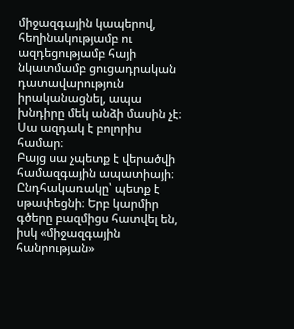միջազգային կապերով, հեղինակությամբ ու ազդեցությամբ հայի նկատմամբ ցուցադրական դատավարություն իրականացնել, ապա խնդիրը մեկ անձի մասին չէ։
Սա ազդակ է բոլորիս համար։
Բայց սա չպետք է վերածվի համազգային ապատիայի։ Ընդհակառակը՝ պետք է սթափեցնի։ Երբ կարմիր գծերը բազմիցս հատվել են, իսկ «միջազգային հանրության»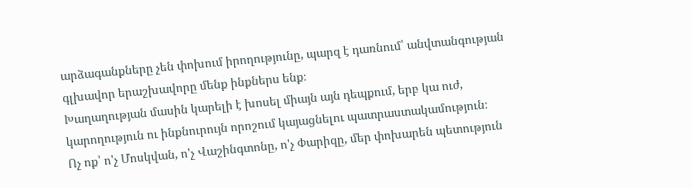արձագանքները չեն փոխում իրողությունը, պարզ է դառնում՝ անվտանգության գլխավոր երաշխավորը մենք ինքներս ենք։
Խաղաղության մասին կարելի է խոսել միայն այն դեպքում, երբ կա ուժ, կարողություն ու ինքնուրույն որոշում կայացնելու պատրաստակամություն։
Ոչ ոք՝ ո'չ Մոսկվան, ո'չ Վաշինգտոնը, ո'չ Փարիզը, մեր փոխարեն պետություն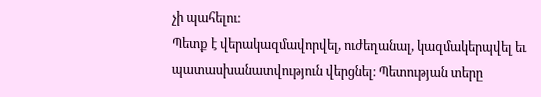չի պահելու։
Պետք է վերակազմավորվել, ուժեղանալ, կազմակերպվել եւ պատասխանատվություն վերցնել։ Պետության տերը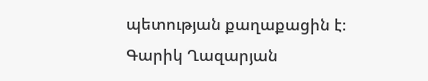պետության քաղաքացին է։
Գարիկ Ղազարյան